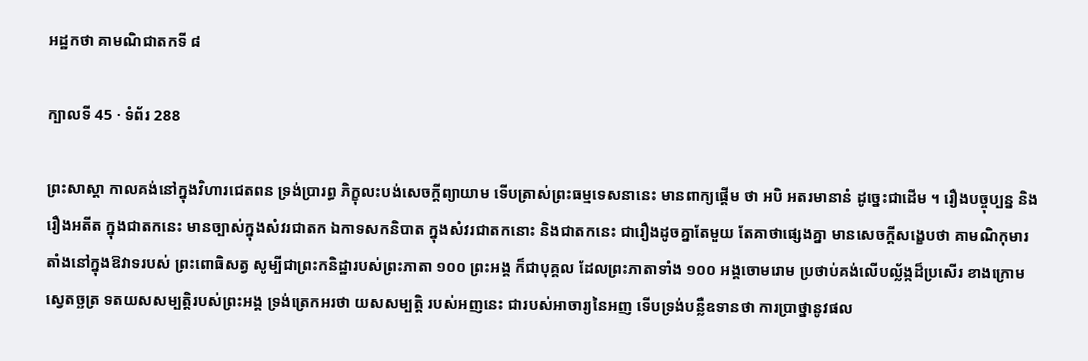អដ្ឋកថា គាមណិជាតកទី ៨

ក្បាលទី 45 · ទំព័រ 288

ព្រះសាស្តា កាលគង់នៅក្នុងវិហារជេតពន ទ្រង់ប្រារព្ធ ភិក្ខុលះបង់សេចក្តីព្យាយាម ទើបត្រាស់ព្រះធម្មទេសនានេះ មានពាក្យផ្តើម ថា អបិ អតរមានានំ ដូច្នេះជាដើម ។ រឿងបច្ចុប្បន្ន និងរឿងអតីត ក្នុងជាតកនេះ មានច្បាស់ក្នុងសំវរជាតក ឯកាទសកនិបាត ក្នុងសំវរជាតកនោះ និងជាតកនេះ ជារឿងដូចគ្នាតែមួយ តែគាថាផ្សេងគ្នា មានសេចក្តីសង្ខេបថា គាមណិកុមារតាំងនៅក្នុងឱវាទរបស់ ព្រះពោធិសត្វ សូម្បីជាព្រះកនិដ្ឋារបស់ព្រះភាតា ១០០ ព្រះអង្គ ក៏ជាបុគ្គល ដែលព្រះភាតាទាំង ១០០ អង្គចោមរោម ប្រថាប់គង់លើបល្ល័ង្កដ៏ប្រសើរ ខាងក្រោម ស្វេតច្ឆត្រ ទតយសសម្បត្តិរបស់ព្រះអង្គ ទ្រង់ត្រេកអរថា យសសម្បត្តិ របស់អញនេះ ជារបស់អាចារ្យនៃអញ ទើបទ្រង់បន្លឺឧទានថា ការប្រាថ្នានូវផល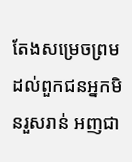តែងសម្រេចព្រម ដល់ពួកជនអ្នកមិនរួសរាន់ អញជា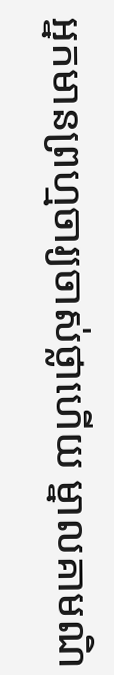អ្នកមានព្រហ្មចារ្យចាស់ថ្លាហើយ ម្នាលគាមណិ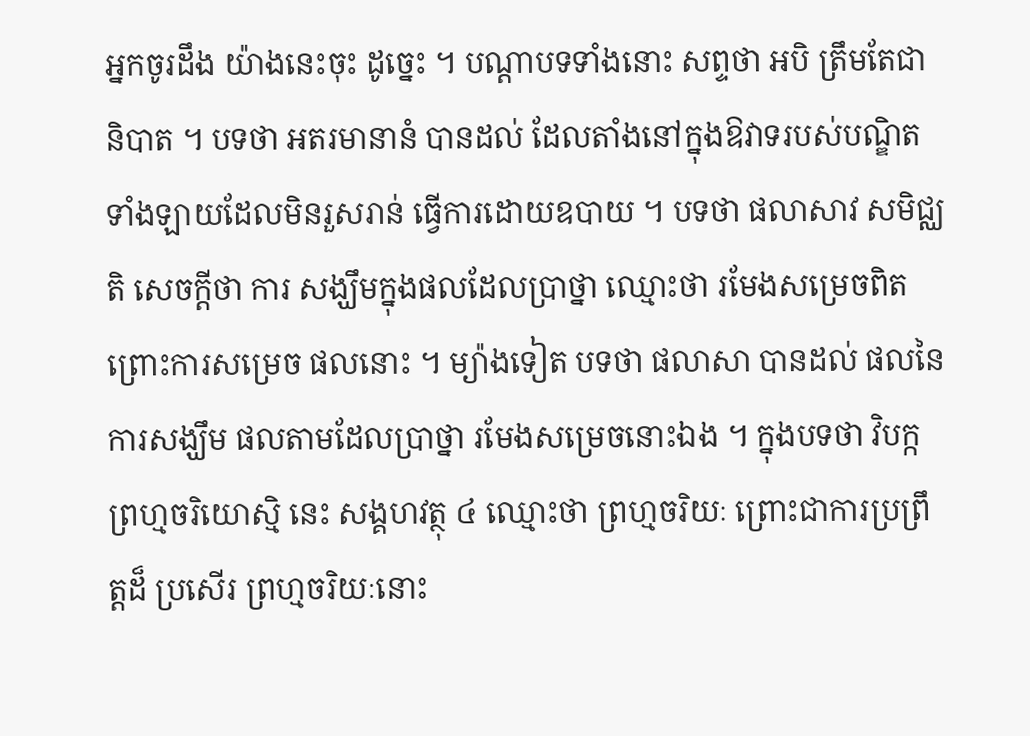អ្នកចូរដឹង យ៉ាងនេះចុះ ដូច្នេះ ។ បណ្តាបទទាំងនោះ សព្ទថា អបិ ត្រឹមតែជានិបាត ។ បទថា អតរមានានំ បានដល់ ដែលតាំងនៅក្នុងឱវាទរបស់បណ្ឌិតទាំងឡាយដែលមិនរួសរាន់ ធ្វើការដោយឧបាយ ។ បទថា ផលាសាវ សមិជ្ឈតិ សេចក្តីថា ការ សង្ឃឹមក្នុងផលដែលប្រាថ្នា ឈ្មោះថា រមែងសម្រេចពិត ព្រោះការសម្រេច ផលនោះ ។ ម្យ៉ាងទៀត បទថា ផលាសា បានដល់ ផលនៃការសង្ឃឹម ផលតាមដែលប្រាថ្នា រមែងសម្រេចនោះឯង ។ ក្នុងបទថា វិបក្កព្រហ្មចរិយោស្មិ នេះ សង្គហវត្ថុ ៤ ឈ្មោះថា ព្រហ្មចរិយៈ ព្រោះជាការប្រព្រឹត្តដ៏ ប្រសើរ ព្រហ្មចរិយៈនោះ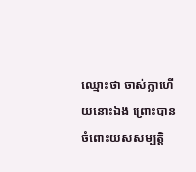ឈ្មោះថា ចាស់ក្លាហើយនោះឯង ព្រោះបាន ចំពោះយសសម្បត្តិ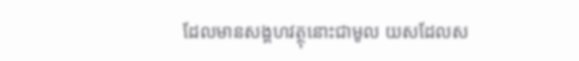ដែលមានសង្គហវត្ថុនោះជាមូល យសដែលស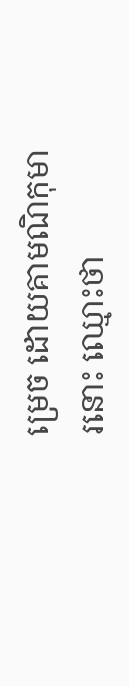ម្រេច ដោយគាមណិកុមារនោះ ឈ្មោះថា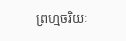ព្រហ្មចរិយៈ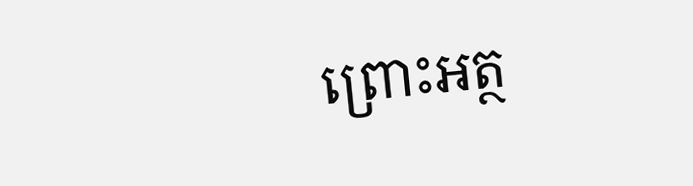ព្រោះអត្ថ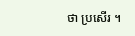ថា ប្រសើរ ។